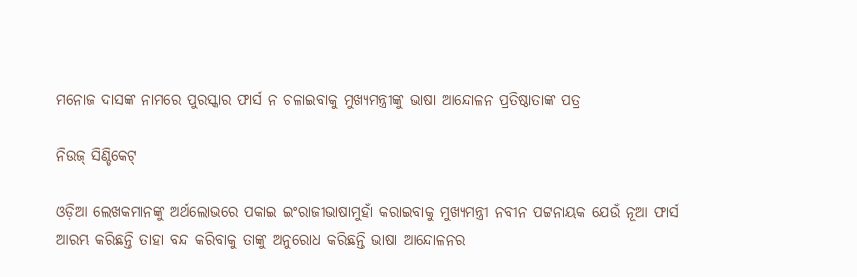ମନୋଜ ଦାସଙ୍କ ନାମରେ ପୁରସ୍କାର ଫାର୍ସ ନ ଚଳାଇବାକୁ ମୁଖ୍ୟମନ୍ତ୍ରୀଙ୍କୁ ଭାଷା ଆନ୍ଦୋଳନ ପ୍ରତିଷ୍ଠାତାଙ୍କ ପତ୍ର

ନିଉଜ୍ ସିଣ୍ଡିକେଟ୍

ଓଡ଼ିଆ ଲେଖକମାନଙ୍କୁ ଅର୍ଥଲୋଭରେ ପକାଇ ଇଂରାଜୀଭାଷାମୁହାଁ କରାଇବାକୁ ମୁଖ୍ୟମନ୍ତ୍ରୀ ନବୀନ ପଟ୍ଟନାୟକ ଯେଉଁ ନୂଆ ଫାର୍ସ ଆରମ୍ଭ କରିଛନ୍ତି ତାହା ବନ୍ଦ କରିବାକୁ ତାଙ୍କୁ ଅନୁରୋଧ କରିଛନ୍ତି ଭାଷା ଆନ୍ଦୋଳନର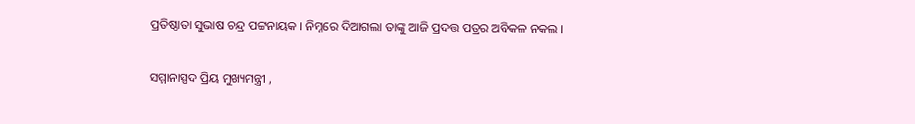ପ୍ରତିଷ୍ଠାତା ସୁଭାଷ ଚନ୍ଦ୍ର ପଟ୍ଟନାୟକ । ନିମ୍ନରେ ଦିଆଗଲା ତାଙ୍କୁ ଆଜି ପ୍ରଦତ୍ତ ପତ୍ରର ଅବିକଳ ନକଲ ।

ସମ୍ମାନାସ୍ପଦ ପ୍ରିୟ ମୁଖ୍ୟମନ୍ତ୍ରୀ ,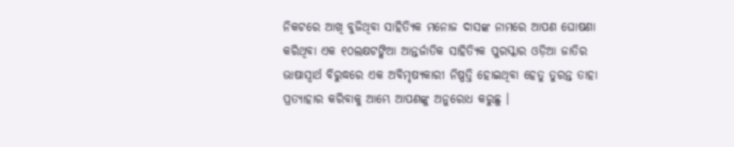ନିକଟରେ ଆଖି ବୁଜିଥିବା ସାହିତ୍ୟିକ ମନୋଜ ଦାସଙ୍କ ନାମରେ ଆପଣ ଘୋଷଣା କରିଥିବା ଏକ ୧୦ଲକ୍ଷଟଙ୍କିଆ ଆନ୍ତର୍ଜାତିକ ସାହିତ୍ୟିକ ପୁରସ୍କାର ଓଡ଼ିଆ ଜାତିର ଭାଷାସ୍ଵାର୍ଥ ବିରୁଦ୍ଧରେ ଏକ ଅବିମୃଷ୍ୟକାରୀ ନିଷ୍ପତ୍ତି ହୋଇଥିବା ହେତୁ ତୁରନ୍ତ ତାହା ପ୍ରତ୍ୟାହାର କରିବାକୁ ଆମ୍ଭେ ଆପଣଙ୍କୁ ଅନୁରୋଧ କରୁଛୁ ।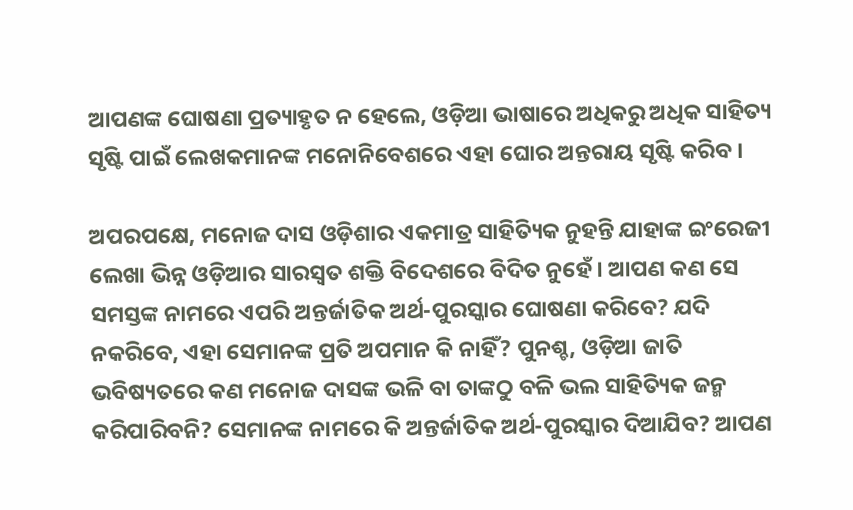ଆପଣଙ୍କ ଘୋଷଣା ପ୍ରତ୍ୟାହୃତ ନ ହେଲେ, ଓଡ଼ିଆ ଭାଷାରେ ଅଧିକରୁ ଅଧିକ ସାହିତ୍ୟ ସୃଷ୍ଟି ପାଇଁ ଲେଖକମାନଙ୍କ ମନୋନିବେଶରେ ଏହା ଘୋର ଅନ୍ତରାୟ ସୃଷ୍ଟି କରିବ ।

ଅପରପକ୍ଷେ, ମନୋଜ ଦାସ ଓଡ଼ିଶାର ଏକମାତ୍ର ସାହିତ୍ୟିକ ନୁହନ୍ତି ଯାହାଙ୍କ ଇଂରେଜୀ ଲେଖା ଭିନ୍ନ ଓଡ଼ିଆର ସାରସ୍ଵତ ଶକ୍ତି ବିଦେଶରେ ବିଦିତ ନୁହେଁ । ଆପଣ କଣ ସେ ସମସ୍ତଙ୍କ ନାମରେ ଏପରି ଅନ୍ତର୍ଜାତିକ ଅର୍ଥ-ପୁରସ୍କାର ଘୋଷଣା କରିବେ? ଯଦି ନକରିବେ, ଏହା ସେମାନଙ୍କ ପ୍ରତି ଅପମାନ କି ନାହିଁ? ପୁନଶ୍ଚ, ଓଡ଼ିଆ ଜାତି ଭବିଷ୍ୟତରେ କଣ ମନୋଜ ଦାସଙ୍କ ଭଳି ବା ତାଙ୍କଠୁ ବଳି ଭଲ ସାହିତ୍ୟିକ ଜନ୍ମ କରିପାରିବନି? ସେମାନଙ୍କ ନାମରେ କି ଅନ୍ତର୍ଜାତିକ ଅର୍ଥ-ପୁରସ୍କାର ଦିଆଯିବ? ଆପଣ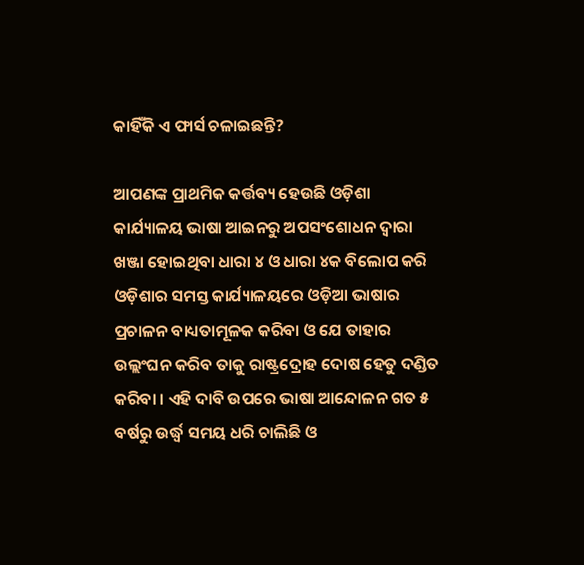କାହିଁକି ଏ ଫାର୍ସ ଚଳାଇଛନ୍ତି?

ଆପଣଙ୍କ ପ୍ରାଥମିକ କର୍ତ୍ତବ୍ୟ ହେଉଛି ଓଡ଼ିଶା କାର୍ଯ୍ୟାଳୟ ଭାଷା ଆଇନରୁ ଅପସଂଶୋଧନ ଦ୍ଵାରା ଖଞ୍ଜା ହୋଇଥିବା ଧାରା ୪ ଓ ଧାରା ୪କ ବିଲୋପ କରି ଓଡ଼ିଶାର ସମସ୍ତ କାର୍ଯ୍ୟାଳୟରେ ଓଡ଼ିଆ ଭାଷାର ପ୍ରଚାଳନ ବାଧ୍ୟତାମୂଳକ କରିବା ଓ ଯେ ତାହାର ଉଲ୍ଲଂଘନ କରିବ ତାକୁ ରାଷ୍ଟ୍ରଦ୍ରୋହ ଦୋଷ ହେତୁ ଦଣ୍ଡିତ କରିବା । ଏହି ଦାବି ଉପରେ ଭାଷା ଆନ୍ଦୋଳନ ଗତ ୫ ବର୍ଷରୁ ଉର୍ଦ୍ଧ୍ଵ ସମୟ ଧରି ଚାଲିଛି ଓ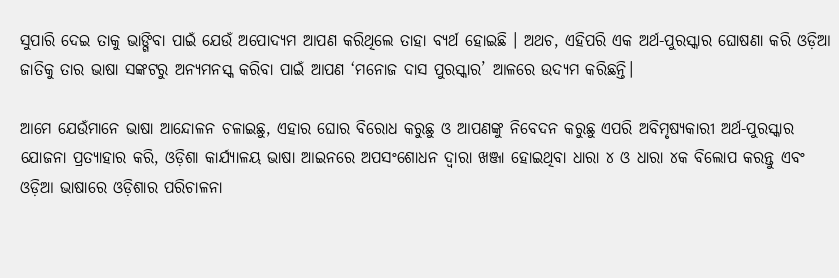ସୁପାରି ଦେଇ ତାକୁ ଭାଙ୍ଗିବା ପାଇଁ ଯେଉଁ ଅପୋଦ୍ୟମ ଆପଣ କରିଥିଲେ ତାହା ବ୍ୟର୍ଥ ହୋଇଛି । ଅଥଚ, ଏହିପରି ଏକ ଅର୍ଥ-ପୁରସ୍କାର ଘୋଷଣା କରି ଓଡ଼ିଆ ଜାତିକୁ ତାର ଭାଷା ସଙ୍କଟରୁ ଅନ୍ୟମନସ୍କ କରିବା ପାଇଁ ଆପଣ ‘ମନୋଜ ଦାସ ପୁରସ୍କାର’ ଆଳରେ ଉଦ୍ୟମ କରିଛନ୍ତି।

ଆମେ ଯେଉଁମାନେ ଭାଷା ଆନ୍ଦୋଳନ ଚଳାଇଛୁ, ଏହାର ଘୋର ବିରୋଧ କରୁଛୁ ଓ ଆପଣଙ୍କୁ ନିବେଦନ କରୁଛୁ ଏପରି ଅବିମୃଷ୍ୟକାରୀ ଅର୍ଥ-ପୁରସ୍କାର ଯୋଜନା ପ୍ରତ୍ୟାହାର କରି, ଓଡ଼ିଶା କାର୍ଯ୍ୟାଳୟ ଭାଷା ଆଇନରେ ଅପସଂଶୋଧନ ଦ୍ଵାରା ଖଞ୍ଜା ହୋଇଥିବା ଧାରା ୪ ଓ ଧାରା ୪କ ବିଲୋପ କରନ୍ତୁ ଏବଂ ଓଡ଼ିଆ ଭାଷାରେ ଓଡ଼ିଶାର ପରିଚାଳନା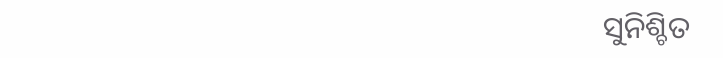ସୁନିଶ୍ଚିତ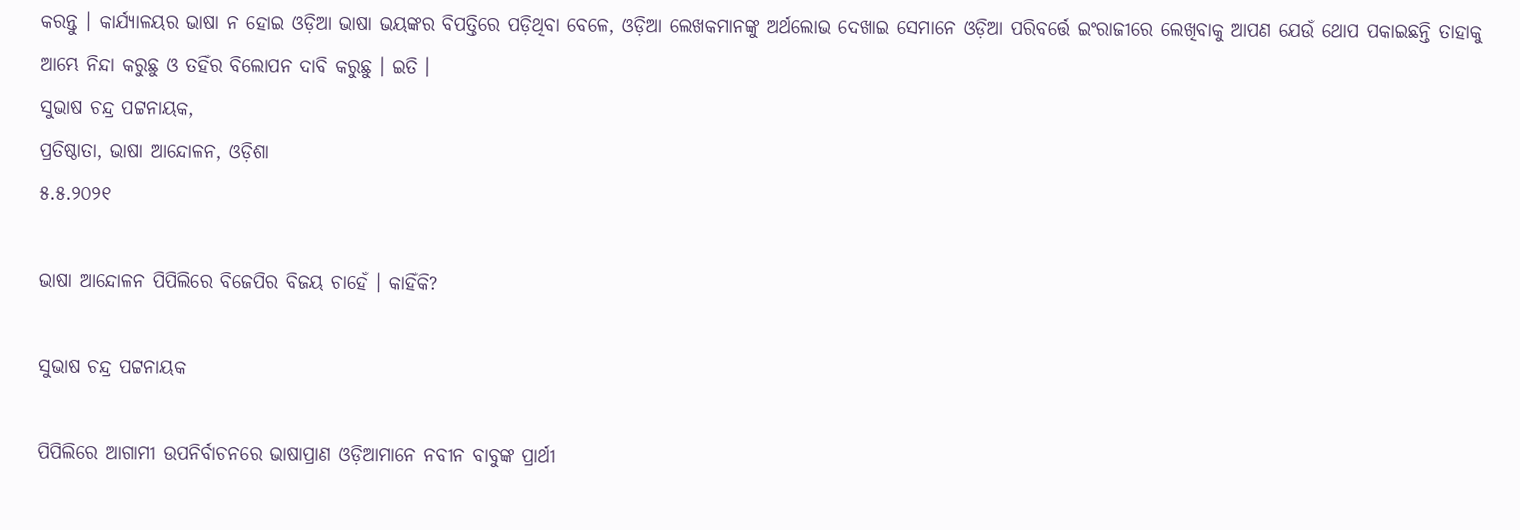କରନ୍ତୁ । କାର୍ଯ୍ୟାଳୟର ଭାଷା ନ ହୋଇ ଓଡ଼ିଆ ଭାଷା ଭୟଙ୍କର ବିପତ୍ତିରେ ପଡ଼ିଥିବା ବେଳେ, ଓଡ଼ିଆ ଲେଖକମାନଙ୍କୁ ଅର୍ଥଲୋଭ ଦେଖାଇ ସେମାନେ ଓଡ଼ିଆ ପରିବର୍ତ୍ତେ ଇଂରାଜୀରେ ଲେଖିବାକୁ ଆପଣ ଯେଉଁ ଥୋପ ପକାଇଛନ୍ତି ତାହାକୁ ଆମ୍ଭେ ନିନ୍ଦା କରୁଛୁ ଓ ତହିଁର ବିଲୋପନ ଦାବି କରୁଛୁ । ଇତି ।
ସୁଭାଷ ଚନ୍ଦ୍ର ପଟ୍ଟନାୟକ,
ପ୍ରତିଷ୍ଠାତା, ଭାଷା ଆନ୍ଦୋଳନ, ଓଡ଼ିଶା
୫.୫.୨୦୨୧

ଭାଷା ଆନ୍ଦୋଳନ ପିପିଲିରେ ବିଜେପିର ବିଜୟ ଚାହେଁ । କାହିଁକି?

ସୁଭାଷ ଚନ୍ଦ୍ର ପଟ୍ଟନାୟକ

ପିପିଲିରେ ଆଗାମୀ ଉପନିର୍ବାଚନରେ ଭାଷାପ୍ରାଣ ଓଡ଼ିଆମାନେ ନବୀନ ବାବୁଙ୍କ ପ୍ରାର୍ଥୀ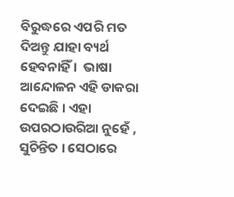ବିରୁଦ୍ଧରେ ଏପରି ମତ ଦିଅନ୍ତୁ ଯାହା ବ୍ୟର୍ଥ ହେବନାହିଁ ।  ଭାଷା ଆନ୍ଦୋଳନ ଏହି ଡାକରା ଦେଇଛି । ଏହା ଉପରଠାଉରିଆ ନୁହେଁ , ସୁଚିନ୍ତିତ । ସେଠାରେ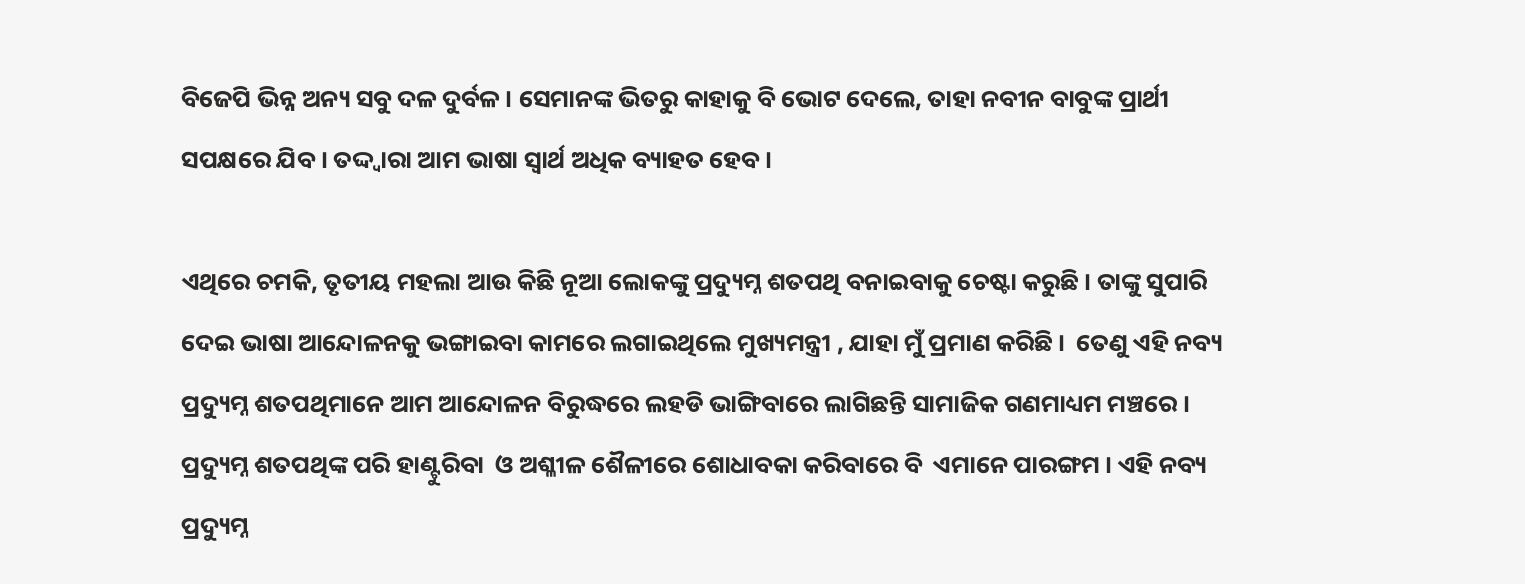ବିଜେପି ଭିନ୍ନ ଅନ୍ୟ ସବୁ ଦଳ ଦୁର୍ବଳ । ସେମାନଙ୍କ ଭିତରୁ କାହାକୁ ବି ଭୋଟ ଦେଲେ, ତାହା ନବୀନ ବାବୁଙ୍କ ପ୍ରାର୍ଥୀ ସପକ୍ଷରେ ଯିବ । ତଦ୍ଦ୍ଵାରା ଆମ ଭାଷା ସ୍ଵାର୍ଥ ଅଧିକ ବ୍ୟାହତ ହେବ ।

ଏଥିରେ ଚମକି, ତୃତୀୟ ମହଲା ଆଉ କିଛି ନୂଆ ଲୋକଙ୍କୁ ପ୍ରଦ୍ୟୁମ୍ନ ଶତପଥି ବନାଇବାକୁ ଚେଷ୍ଟା କରୁଛି । ତାଙ୍କୁ ସୁପାରି ଦେଇ ଭାଷା ଆନ୍ଦୋଳନକୁ ଭଙ୍ଗାଇବା କାମରେ ଲଗାଇଥିଲେ ମୁଖ୍ୟମନ୍ତ୍ରୀ , ଯାହା ମୁଁ ପ୍ରମାଣ କରିଛି ।  ତେଣୁ ଏହି ନବ୍ୟ ପ୍ରଦ୍ୟୁମ୍ନ ଶତପଥିମାନେ ଆମ ଆନ୍ଦୋଳନ ବିରୁଦ୍ଧରେ ଲହଡି ଭାଙ୍ଗିବାରେ ଲାଗିଛନ୍ତି ସାମାଜିକ ଗଣମାଧ୍ୟମ ମଞ୍ଚରେ ।  ପ୍ରଦ୍ୟୁମ୍ନ ଶତପଥିଙ୍କ ପରି ହାଣ୍ଟୁରିବା  ଓ ଅଶ୍ଳୀଳ ଶୈଳୀରେ ଶୋଧାବକା କରିବାରେ ବି  ଏମାନେ ପାରଙ୍ଗମ । ଏହି ନବ୍ୟ ପ୍ରଦ୍ୟୁମ୍ନ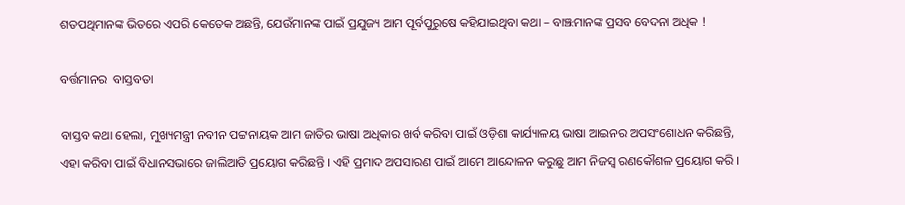ଶତପଥିମାନଙ୍କ ଭିତରେ ଏପରି କେତେକ ଅଛନ୍ତି, ଯେଉଁମାନଙ୍କ ପାଇଁ ପ୍ରଯୁଜ୍ୟ ଆମ ପୂର୍ବପୁରୁଷେ କହିଯାଇଥିବା କଥା – ବାଞ୍ଝମାନଙ୍କ ପ୍ରସବ ବେଦନା ଅଧିକ !

ବର୍ତ୍ତମାନର  ବାସ୍ତବତା

ବାସ୍ତବ କଥା ହେଲା, ମୁଖ୍ୟମନ୍ତ୍ରୀ ନବୀନ ପଟ୍ଟନାୟକ ଆମ ଜାତିର ଭାଷା ଅଧିକାର ଖର୍ବ କରିବା ପାଇଁ ଓଡ଼ିଶା କାର୍ଯ୍ୟାଳୟ ଭାଷା ଆଇନର ଅପସଂଶୋଧନ କରିଛନ୍ତି, ଏହା କରିବା ପାଇଁ ବିଧାନସଭାରେ ଜାଲିଆତି ପ୍ରୟୋଗ କରିଛନ୍ତି । ଏହି ପ୍ରମାଦ ଅପସାରଣ ପାଇଁ ଆମେ ଆନ୍ଦୋଳନ କରୁଛୁ ଆମ ନିଜସ୍ଵ ରଣକୌଶଳ ପ୍ରୟୋଗ କରି ।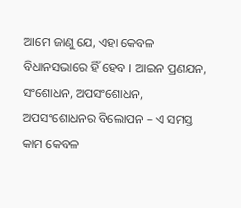ଆମେ ଜାଣୁ ଯେ, ଏହା କେବଳ ବିଧାନସଭାରେ ହିଁ ହେବ । ଆଇନ ପ୍ରଣଯନ, ସଂଶୋଧନ, ଅପସଂଶୋଧନ, ଅପସଂଶୋଧନର ବିଲୋପନ – ଏ ସମସ୍ତ କାମ କେବଳ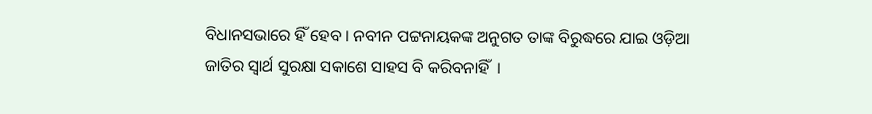ବିଧାନସଭାରେ ହିଁ ହେବ । ନବୀନ ପଟ୍ଟନାୟକଙ୍କ ଅନୁଗତ ତାଙ୍କ ବିରୁଦ୍ଧରେ ଯାଇ ଓଡ଼ିଆ ଜାତିର ସ୍ଵାର୍ଥ ସୁରକ୍ଷା ସକାଶେ ସାହସ ବି କରିବନାହିଁ  ।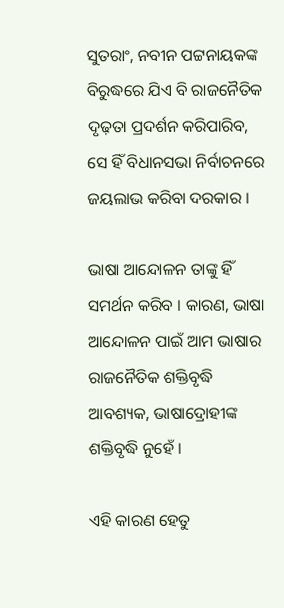ସୁତରାଂ, ନବୀନ ପଟ୍ଟନାୟକଙ୍କ ବିରୁଦ୍ଧରେ ଯିଏ ବି ରାଜନୈତିକ ଦୃଢ଼ତା ପ୍ରଦର୍ଶନ କରିପାରିବ, ସେ ହିଁ ବିଧାନସଭା ନିର୍ବାଚନରେ ଜୟଲାଭ କରିବା ଦରକାର ।

ଭାଷା ଆନ୍ଦୋଳନ ତାଙ୍କୁ ହିଁ ସମର୍ଥନ କରିବ । କାରଣ, ଭାଷା ଆନ୍ଦୋଳନ ପାଇଁ ଆମ ଭାଷାର ରାଜନୈତିକ ଶକ୍ତିବୃଦ୍ଧି ଆବଶ୍ୟକ, ଭାଷାଦ୍ରୋହୀଙ୍କ ଶକ୍ତିବୃଦ୍ଧି ନୁହେଁ ।

ଏହି କାରଣ ହେତୁ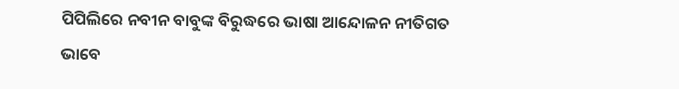ପିପିଲିରେ ନବୀନ ବାବୁଙ୍କ ବିରୁଦ୍ଧରେ ଭାଷା ଆନ୍ଦୋଳନ ନୀତିଗତ ଭାବେ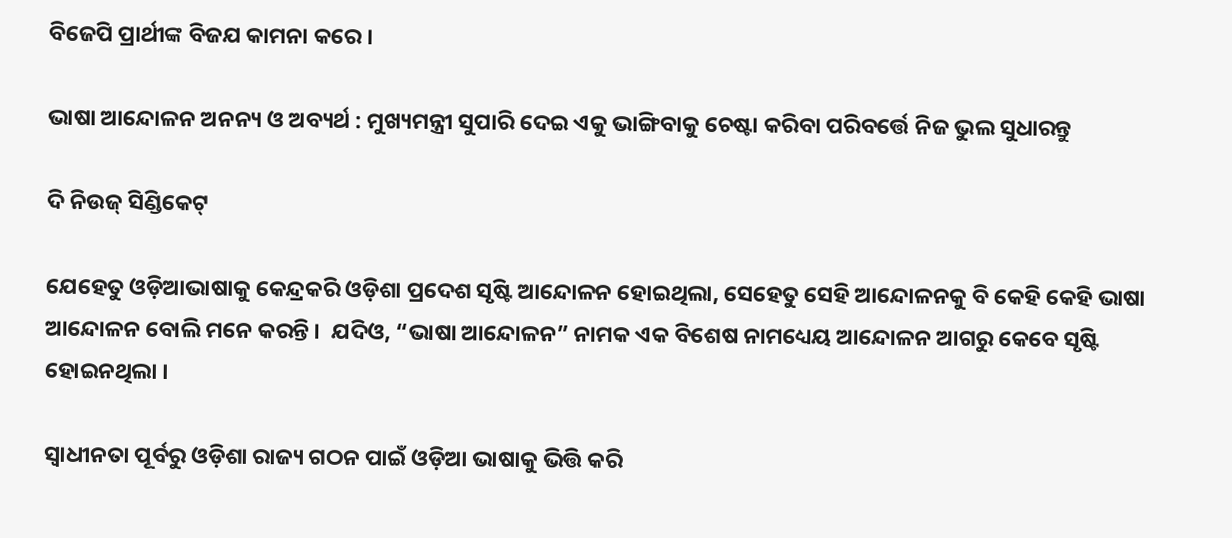ବିଜେପି ପ୍ରାର୍ଥୀଙ୍କ ବିଜଯ କାମନା କରେ ।

ଭାଷା ଆନ୍ଦୋଳନ ଅନନ୍ୟ ଓ ଅବ୍ୟର୍ଥ : ମୁଖ୍ୟମନ୍ତ୍ରୀ ସୁପାରି ଦେଇ ଏକୁ ଭାଙ୍ଗିବାକୁ ଚେଷ୍ଟା କରିବା ପରିବର୍ତ୍ତେ ନିଜ ଭୁଲ ସୁଧାରନ୍ତୁ

ଦି ନିଉଜ୍ ସିଣ୍ଡିକେଟ୍

ଯେହେତୁ ଓଡ଼ିଆଭାଷାକୁ କେନ୍ଦ୍ରକରି ଓଡ଼ିଶା ପ୍ରଦେଶ ସୃଷ୍ଟି ଆନ୍ଦୋଳନ ହୋଇଥିଲା, ସେହେତୁ ସେହି ଆନ୍ଦୋଳନକୁ ବି କେହି କେହି ଭାଷା ଆନ୍ଦୋଳନ ବୋଲି ମନେ କରନ୍ତି ।  ଯଦିଓ, “ଭାଷା ଆନ୍ଦୋଳନ” ନାମକ ଏକ ବିଶେଷ ନାମଧ୍ୟେୟ ଆନ୍ଦୋଳନ ଆଗରୁ କେବେ ସୃଷ୍ଟି ହୋଇନଥିଲା ।

ସ୍ଵାଧୀନତା ପୂର୍ବରୁ ଓଡ଼ିଶା ରାଜ୍ୟ ଗଠନ ପାଇଁ ଓଡ଼ିଆ ଭାଷାକୁ ଭିତ୍ତି କରି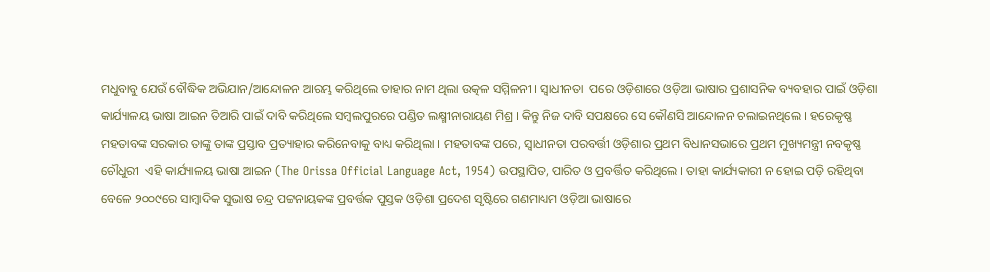ମଧୁବାବୁ ଯେଉଁ ବୌଦ୍ଧିକ ଅଭିଯାନ/ଆନ୍ଦୋଳନ ଆରମ୍ଭ କରିଥିଲେ ତାହାର ନାମ ଥିଲା ଉତ୍କଳ ସମ୍ମିଳନୀ । ସ୍ଵାଧୀନତା  ପରେ ଓଡ଼ିଶାରେ ଓଡ଼ିଆ ଭାଷାର ପ୍ରଶାସନିକ ବ୍ୟବହାର ପାଇଁ ଓଡ଼ିଶା କାର୍ଯ୍ୟାଳୟ ଭାଷା ଆଇନ ତିଆରି ପାଇଁ ଦାବି କରିଥିଲେ ସମ୍ବଲପୁରରେ ପଣ୍ଡିତ ଲକ୍ଷ୍ମୀନାରାୟଣ ମିଶ୍ର । କିନ୍ତୁ ନିଜ ଦାବି ସପକ୍ଷରେ ସେ କୌଣସି ଆନ୍ଦୋଳନ ଚଲାଇନଥିଲେ । ହରେକୃଷ୍ଣ ମହତାବଙ୍କ ସରକାର ତାଙ୍କୁ ତାଙ୍କ ପ୍ରସ୍ତାବ ପ୍ରତ୍ୟାହାର କରିନେବାକୁ ବାଧ୍ୟ କରିଥିଲା । ମହତାବଙ୍କ ପରେ, ସ୍ଵାଧୀନତା ପରବର୍ତ୍ତୀ ଓଡ଼ିଶାର ପ୍ରଥମ ବିଧାନସଭାରେ ପ୍ରଥମ ମୁଖ୍ୟମନ୍ତ୍ରୀ ନବକୃଷ୍ଣ ଚୌଧୁରୀ  ଏହି କାର୍ଯ୍ୟାଳୟ ଭାଷା ଆଇନ (The Orissa Official Language Act, 1954) ଉପସ୍ଥାପିତ, ପାରିତ ଓ ପ୍ରବର୍ତ୍ତିତ କରିଥିଲେ । ତାହା କାର୍ଯ୍ୟକାରୀ ନ ହୋଇ ପଡ଼ି ରହିଥିବା ବେଳେ ୨୦୦୯ରେ ସାମ୍ବାଦିକ ସୁଭାଷ ଚନ୍ଦ୍ର ପଟ୍ଟନାୟକଙ୍କ ପ୍ରବର୍ତ୍ତକ ପୁସ୍ତକ ଓଡ଼ିଶା ପ୍ରଦେଶ ସୃଷ୍ଟିରେ ଗଣମାଧ୍ୟମ ଓଡ଼ିଆ ଭାଷାରେ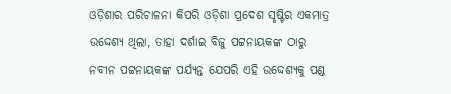ଓଡ଼ିଶାର ପରିଚାଳନା କିପରି ଓଡ଼ିଶା ପ୍ରଦେଶ ସୃଷ୍ଟିର ଏକମାତ୍ର ଉଦ୍ଦେଶ୍ୟ ଥିଲା, ତାହା ଦର୍ଶାଇ ବିଜୁ ପଟ୍ଟନାୟକଙ୍କ ଠାରୁ ନବୀନ ପଟ୍ଟନାୟକଙ୍କ ପର୍ଯ୍ୟନ୍ତ ଯେପରି ଏହି ଉଦ୍ଦେଶ୍ୟକୁ ପଣ୍ଡ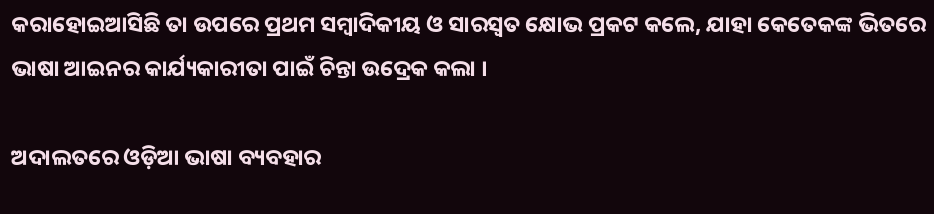କରାହୋଇଆସିଛି ତା ଉପରେ ପ୍ରଥମ ସମ୍ବାଦିକୀୟ ଓ ସାରସ୍ଵତ କ୍ଷୋଭ ପ୍ରକଟ କଲେ, ଯାହା କେତେକଙ୍କ ଭିତରେ ଭାଷା ଆଇନର କାର୍ଯ୍ୟକାରୀତା ପାଇଁ ଚିନ୍ତା ଉଦ୍ରେକ କଲା ।

ଅଦାଲତରେ ଓଡ଼ିଆ ଭାଷା ବ୍ୟବହାର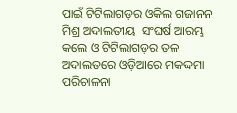ପାଇଁ ଟିଟିଲାଗଡ଼ର ଓକିଲ ଗଜାନନ ମିଶ୍ର ଅଦାଲତୀୟ  ସଂଘର୍ଷ ଆରମ୍ଭ କଲେ ଓ ଟିଟିଲାଗଡ଼ର ତଳ ଅଦାଲତରେ ଓଡ଼ିଆରେ ମକଦ୍ଦମା ପରିଚାଳନା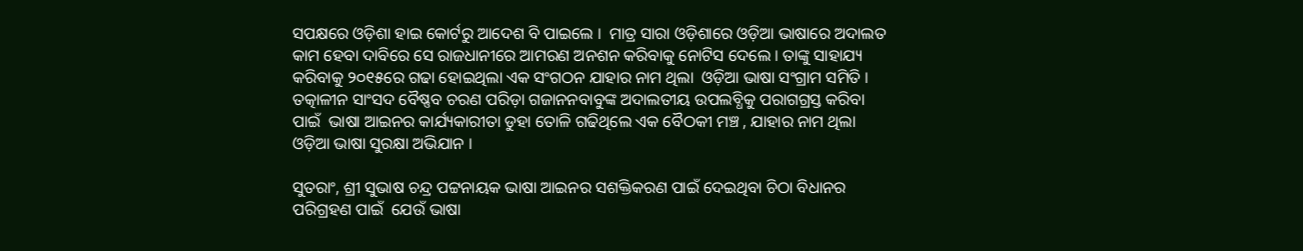ସପକ୍ଷରେ ଓଡ଼ିଶା ହାଇ କୋର୍ଟରୁ ଆଦେଶ ବି ପାଇଲେ ।  ମାତ୍ର ସାରା ଓଡ଼ିଶାରେ ଓଡ଼ିଆ ଭାଷାରେ ଅଦାଲତ କାମ ହେବା ଦାବିରେ ସେ ରାଜଧାନୀରେ ଆମରଣ ଅନଶନ କରିବାକୁ ନୋଟିସ ଦେଲେ । ତାଙ୍କୁ ସାହାଯ୍ୟ କରିବାକୁ ୨୦୧୫ରେ ଗଢା ହୋଇଥିଲା ଏକ ସଂଗଠନ ଯାହାର ନାମ ଥିଲା  ଓଡ଼ିଆ ଭାଷା ସଂଗ୍ରାମ ସମିତି । ତତ୍କାଳୀନ ସାଂସଦ ବୈଷ୍ଣବ ଚରଣ ପରିଡ଼ା ଗଜାନନବାବୁଙ୍କ ଅଦାଲତୀୟ ଉପଲବ୍ଧିକୁ ପରାଗଗ୍ରସ୍ତ କରିବା ପାଇଁ  ଭାଷା ଆଇନର କାର୍ଯ୍ୟକାରୀତା ଡୁହା ତୋଳି ଗଢିଥିଲେ ଏକ ବୈଠକୀ ମଞ୍ଚ , ଯାହାର ନାମ ଥିଲା ଓଡ଼ିଆ ଭାଷା ସୁରକ୍ଷା ଅଭିଯାନ ।

ସୁତରାଂ, ଶ୍ରୀ ସୁଭାଷ ଚନ୍ଦ୍ର ପଟ୍ଟନାୟକ ଭାଷା ଆଇନର ସଶକ୍ତିକରଣ ପାଇଁ ଦେଇଥିବା ଚିଠା ବିଧାନର ପରିଗ୍ରହଣ ପାଇଁ  ଯେଉଁ ଭାଷା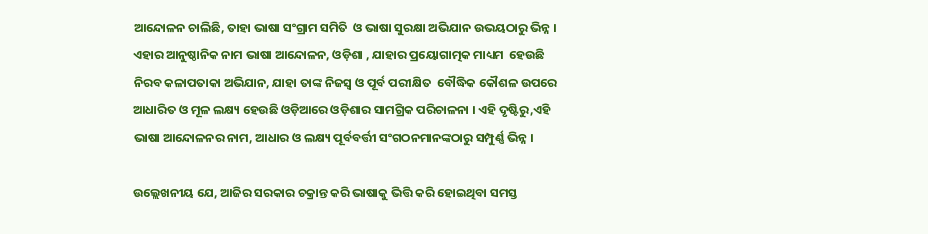ଆନ୍ଦୋଳନ ଚାଲିଛି, ତାହା ଭାଷା ସଂଗ୍ରାମ ସମିତି  ଓ ଭାଷା ସୁରକ୍ଷା ଅଭିଯାନ ଉଭୟଠାରୁ ଭିନ୍ନ । ଏହାର ଆନୁଷ୍ଠାନିକ ନାମ ଭାଷା ଆନ୍ଦୋଳନ, ଓଡ଼ିଶା , ଯାହାର ପ୍ରୟୋଗାତ୍ମକ ମାଧ୍ୟମ  ହେଉଛି ନିରବ କଳାପତାକା ଅଭିଯାନ, ଯାହା ତାଙ୍କ ନିଜସ୍ଵ ଓ ପୂର୍ବ ପରୀକ୍ଷିତ  ବୌଦ୍ଧିକ କୌଶଳ ଉପରେ ଆଧାରିତ ଓ ମୂଳ ଲକ୍ଷ୍ୟ ହେଉଛି ଓଡ଼ିଆରେ ଓଡ଼ିଶାର ସାମଗ୍ରିକ ପରିଚାଳନା । ଏହି ଦୃଷ୍ଟିରୁ,ଏହି ଭାଷା ଆନ୍ଦୋଳନର ନାମ, ଆଧାର ଓ ଲକ୍ଷ୍ୟ ପୂର୍ବବର୍ତ୍ତୀ ସଂଗଠନମାନଙ୍କଠାରୁ ସମ୍ପୁର୍ଣ୍ଣ ଭିନ୍ନ ।

ଉଲ୍ଲେଖନୀୟ ଯେ, ଆଜିର ସରକାର ଚକ୍ରାନ୍ତ କରି ଭାଷାକୁ ଭିତ୍ତି କରି ହୋଇଥିବା ସମସ୍ତ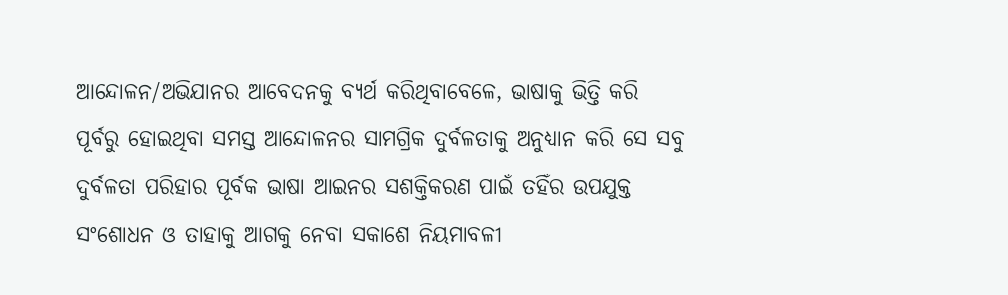ଆନ୍ଦୋଳନ/ଅଭିଯାନର ଆବେଦନକୁ ବ୍ୟର୍ଥ କରିଥିବାବେଳେ, ଭାଷାକୁ ଭିତ୍ତି କରି ପୂର୍ବରୁ ହୋଇଥିବା ସମସ୍ତ ଆନ୍ଦୋଳନର ସାମଗ୍ରିକ ଦୁର୍ବଳତାକୁ ଅନୁଧ୍ୟାନ କରି ସେ ସବୁ ଦୁର୍ବଳତା ପରିହାର ପୂର୍ବକ ଭାଷା ଆଇନର ସଶକ୍ତିକରଣ ପାଇଁ ତହିଁର ଉପଯୁକ୍ତ ସଂଶୋଧନ ଓ ତାହାକୁ ଆଗକୁ ନେବା ସକାଶେ ନିୟମାବଳୀ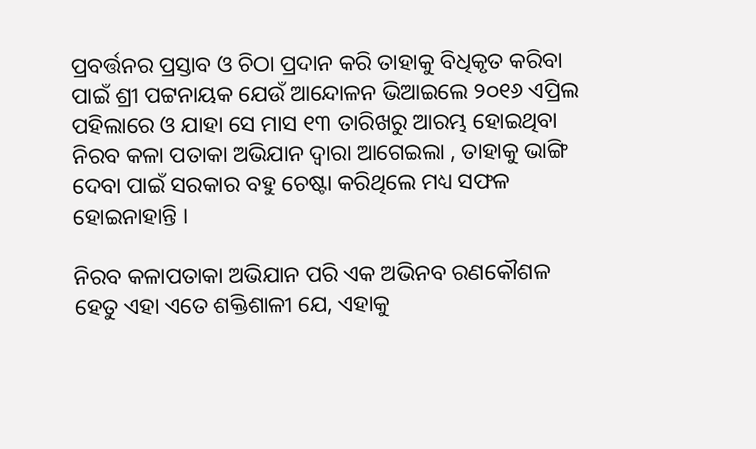ପ୍ରବର୍ତ୍ତନର ପ୍ରସ୍ତାବ ଓ ଚିଠା ପ୍ରଦାନ କରି ତାହାକୁ ବିଧିକୃତ କରିବା ପାଇଁ ଶ୍ରୀ ପଟ୍ଟନାୟକ ଯେଉଁ ଆନ୍ଦୋଳନ ଭିଆଇଲେ ୨୦୧୬ ଏପ୍ରିଲ ପହିଲାରେ ଓ ଯାହା ସେ ମାସ ୧୩ ତାରିଖରୁ ଆରମ୍ଭ ହୋଇଥିବା ନିରବ କଳା ପତାକା ଅଭିଯାନ ଦ୍ଵାରା ଆଗେଇଲା , ତାହାକୁ ଭାଙ୍ଗି ଦେବା ପାଇଁ ସରକାର ବହୁ ଚେଷ୍ଟା କରିଥିଲେ ମଧ୍ୟ ସଫଳ ହୋଇନାହାନ୍ତି ।

ନିରବ କଳାପତାକା ଅଭିଯାନ ପରି ଏକ ଅଭିନବ ରଣକୌଶଳ ହେତୁ ଏହା ଏତେ ଶକ୍ତିଶାଳୀ ଯେ, ଏହାକୁ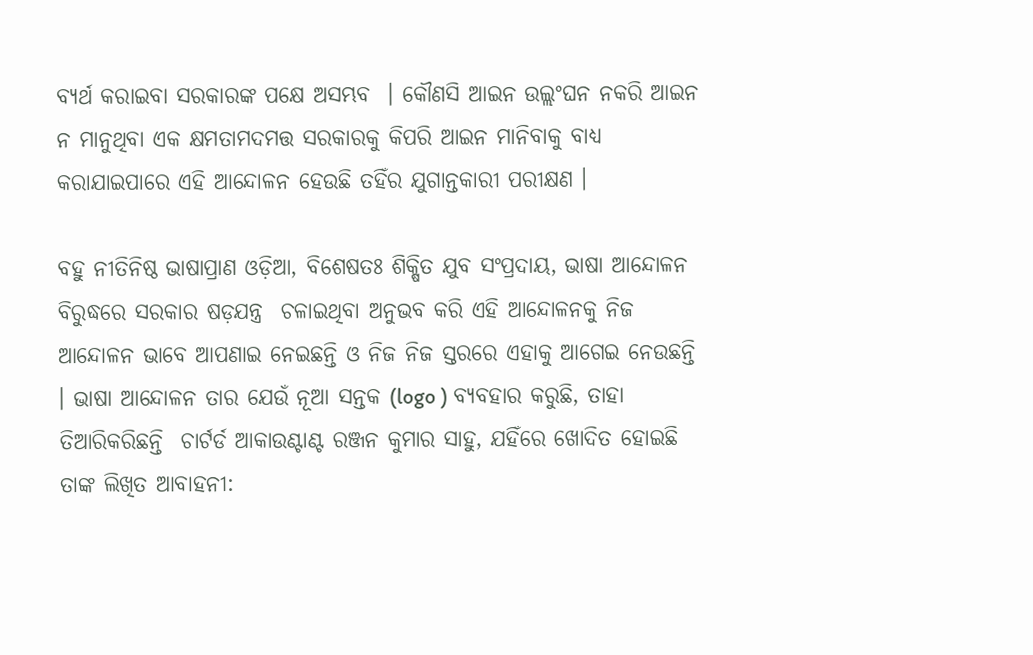ବ୍ୟର୍ଥ କରାଇବା ସରକାରଙ୍କ ପକ୍ଷେ ଅସମ୍ଭବ  । କୌଣସି ଆଇନ ଉଲ୍ଲଂଘନ ନକରି ଆଇନ ନ ମାନୁଥିବା ଏକ କ୍ଷମତାମଦମତ୍ତ ସରକାରକୁ କିପରି ଆଇନ ମାନିବାକୁ ବାଧ୍ୟ କରାଯାଇପାରେ ଏହି ଆନ୍ଦୋଳନ ହେଉଛି ତହିଁର ଯୁଗାନ୍ତକାରୀ ପରୀକ୍ଷଣ ।

ବହୁ ନୀତିନିଷ୍ଠ ଭାଷାପ୍ରାଣ ଓଡ଼ିଆ, ବିଶେଷତଃ ଶିକ୍ଷିତ ଯୁବ ସଂପ୍ରଦାୟ, ଭାଷା ଆନ୍ଦୋଳନ ବିରୁଦ୍ଧରେ ସରକାର ଷଡ଼ଯନ୍ତ୍ର  ଚଳାଇଥିବା ଅନୁଭବ କରି ଏହି ଆନ୍ଦୋଳନକୁ ନିଜ ଆନ୍ଦୋଳନ ଭାବେ ଆପଣାଇ ନେଇଛନ୍ତି ଓ ନିଜ ନିଜ ସ୍ତରରେ ଏହାକୁ ଆଗେଇ ନେଉଛନ୍ତି । ଭାଷା ଆନ୍ଦୋଳନ ତାର ଯେଉଁ ନୂଆ ସନ୍ତକ (logo ) ବ୍ୟବହାର କରୁଛି, ତାହା ତିଆରିକରିଛନ୍ତି  ଚାର୍ଟର୍ଡ ଆକାଉଣ୍ଟାଣ୍ଟ ରଞ୍ଜନ କୁମାର ସାହୁ, ଯହିଁରେ ଖୋଦିତ ହୋଇଛି ତାଙ୍କ ଲିଖିତ ଆବାହନୀ: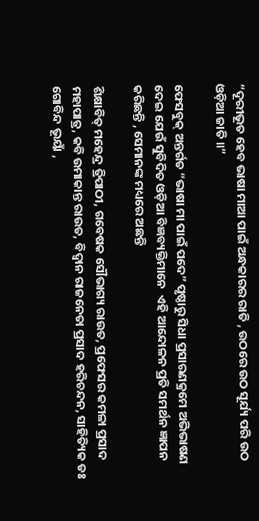“ଦୂରୀଭୂତ ହେବ ଭାଷା ମାଆ ପାଇଁ ଅନ୍ଧକାରର ରାତି , ଉଠରେ ଉଠ ସୂର୍ଯ୍ୟ ପରି ଉଠ ଓଡ଼ିଆ ଜାତି ॥”

ଫେସବୁକ୍ ଅନ୍ତର୍ଗତ “ଭାଷା ମା ପାଇଁ ପଦେ” ପୃଷ୍ଠାରୁ ସିଧା ପ୍ରସାରଣକ୍ରମେ ଅଭିଭାଷଣ ଦେଇ ଯେଉଁ ସୁବିଦିତ ଓଡ଼ିଆ ବିଜ୍ଞବ୍ୟକ୍ତିମାନେ  ଏହି ଆନ୍ଦୋଳନ ପ୍ରତି ସମର୍ଥନ ଜ୍ଞାପନ କରିଛନ୍ତି , ସେମାନଙ୍କ ମଧ୍ୟରେ ଅଛନ୍ତି

ଶିକ୍ଷାବିତ୍ ମହେନ୍ଦ୍ର ତ୍ରିପାଠୀ, ଗବେଷକ ସୌଭାଗ୍ୟ ରାଉତ, ପ୍ରଫେସର କମଳା ପ୍ରସାଦ ମହାପାତ୍ର, କବି ଉମାକାନ୍ତ ରାଉତ, ବିଦ୍ଵାନ ରାଜନେତା ପ୍ରସାଦ ହରିଚନ୍ଦନ, ସାହିତ୍ୟିକ ଡଃ ଗୋବିନ୍ଦ ଭୂୟାଁ ,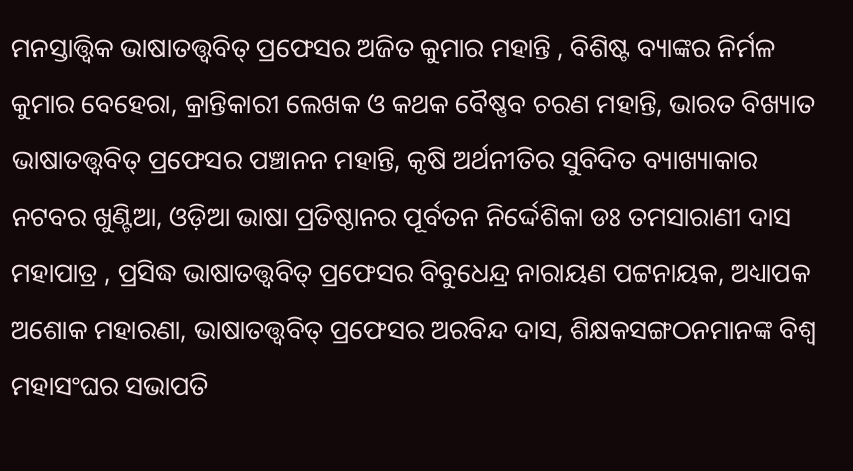ମନସ୍ତାତ୍ତ୍ଵିକ ଭାଷାତତ୍ତ୍ଵବିତ୍ ପ୍ରଫେସର ଅଜିତ କୁମାର ମହାନ୍ତି , ବିଶିଷ୍ଟ ବ୍ୟାଙ୍କର ନିର୍ମଳ କୁମାର ବେହେରା, କ୍ରାନ୍ତିକାରୀ ଲେଖକ ଓ କଥକ ବୈଷ୍ଣବ ଚରଣ ମହାନ୍ତି, ଭାରତ ବିଖ୍ୟାତ ଭାଷାତତ୍ତ୍ଵବିତ୍ ପ୍ରଫେସର ପଞ୍ଚାନନ ମହାନ୍ତି, କୃଷି ଅର୍ଥନୀତିର ସୁବିଦିତ ବ୍ୟାଖ୍ୟାକାର ନଟବର ଖୁଣ୍ଟିଆ, ଓଡ଼ିଆ ଭାଷା ପ୍ରତିଷ୍ଠାନର ପୂର୍ବତନ ନିର୍ଦ୍ଦେଶିକା ଡଃ ତମସାରାଣୀ ଦାସ ମହାପାତ୍ର , ପ୍ରସିଦ୍ଧ ଭାଷାତତ୍ତ୍ଵବିତ୍ ପ୍ରଫେସର ବିବୁଧେନ୍ଦ୍ର ନାରାୟଣ ପଟ୍ଟନାୟକ, ଅଧ୍ୟାପକ ଅଶୋକ ମହାରଣା, ଭାଷାତତ୍ତ୍ଵବିତ୍ ପ୍ରଫେସର ଅରବିନ୍ଦ ଦାସ, ଶିକ୍ଷକସଙ୍ଗଠନମାନଙ୍କ ବିଶ୍ଵ ମହାସଂଘର ସଭାପତି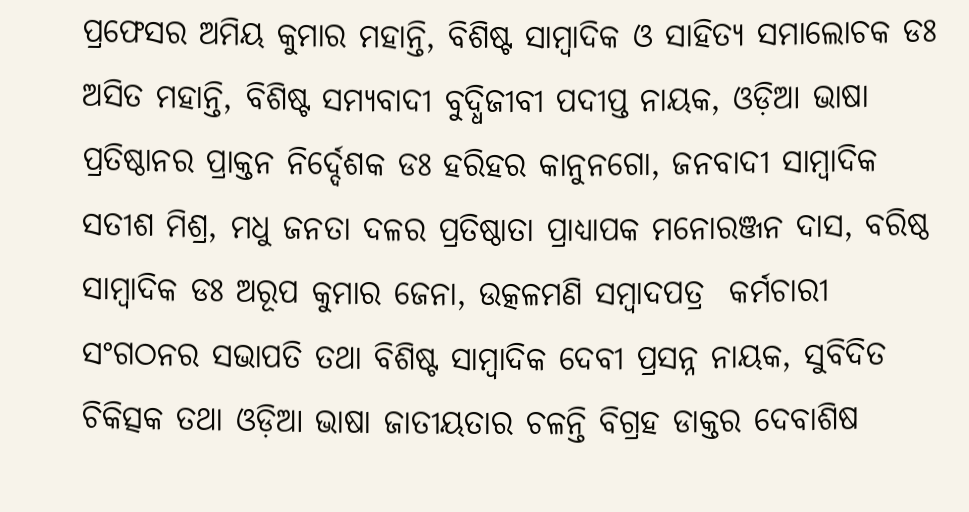ପ୍ରଫେସର ଅମିୟ କୁମାର ମହାନ୍ତି, ବିଶିଷ୍ଟ ସାମ୍ବାଦିକ ଓ ସାହିତ୍ୟ ସମାଲୋଚକ ଡଃ ଅସିତ ମହାନ୍ତି, ବିଶିଷ୍ଟ ସମ୍ୟବାଦୀ ବୁଦ୍ଧିଜୀବୀ ପଦୀପ୍ତ ନାୟକ, ଓଡ଼ିଆ ଭାଷା ପ୍ରତିଷ୍ଠାନର ପ୍ରାକ୍ତନ ନିର୍ଦ୍ଦେଶକ ଡଃ ହରିହର କାନୁନଗୋ, ଜନବାଦୀ ସାମ୍ବାଦିକ ସତୀଶ ମିଶ୍ର, ମଧୁ ଜନତା ଦଳର ପ୍ରତିଷ୍ଠାତା ପ୍ରାଧ୍ୟାପକ ମନୋରଞ୍ଜନ ଦାସ, ବରିଷ୍ଠ ସାମ୍ବାଦିକ ଡଃ ଅରୂପ କୁମାର ଜେନା, ଉତ୍କଳମଣି ସମ୍ବାଦପତ୍ର  କର୍ମଚାରୀ ସଂଗଠନର ସଭାପତି ତଥା ବିଶିଷ୍ଟ ସାମ୍ବାଦିକ ଦେବୀ ପ୍ରସନ୍ନ ନାୟକ, ସୁବିଦିତ ଚିକିତ୍ସକ ତଥା ଓଡ଼ିଆ ଭାଷା ଜାତୀୟତାର ଚଳନ୍ତି ବିଗ୍ରହ ଡାକ୍ତର ଦେବାଶିଷ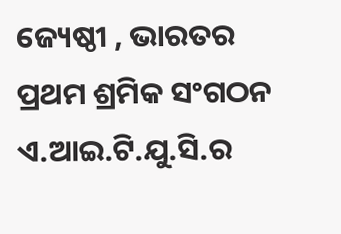ଜ୍ୟେଷ୍ଠୀ , ଭାରତର ପ୍ରଥମ ଶ୍ରମିକ ସଂଗଠନ ଏ.ଆଇ.ଟି.ଯୁ.ସି.ର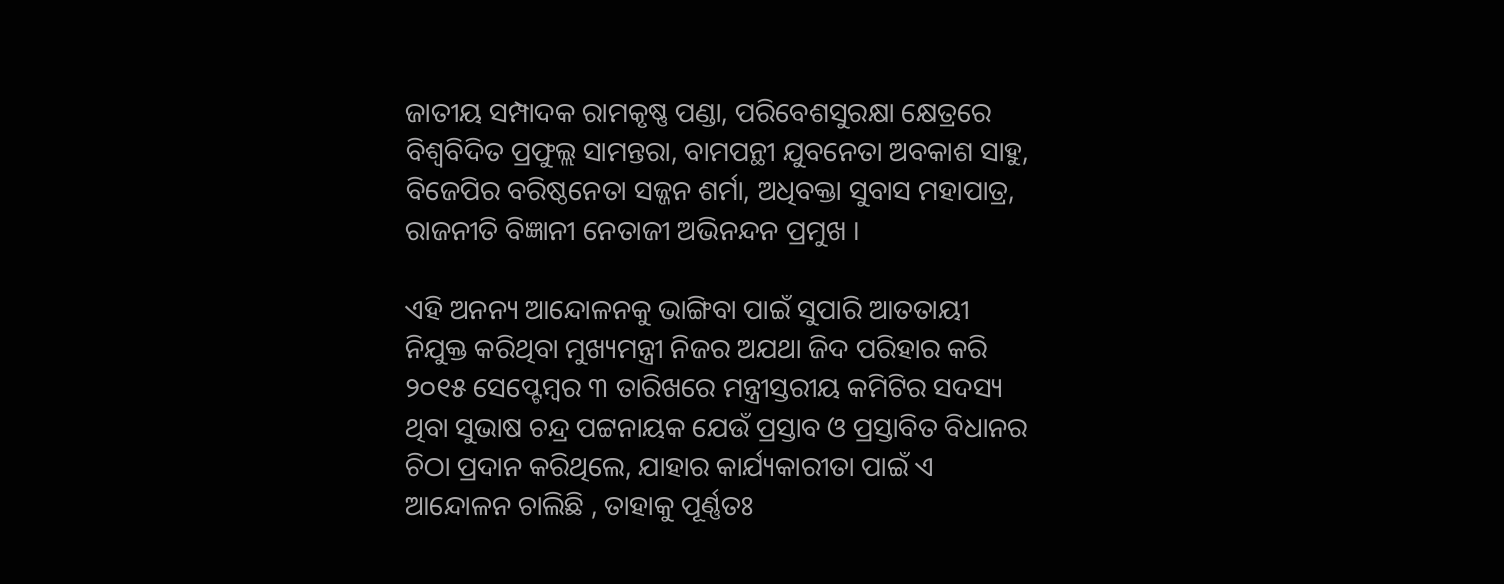ଜାତୀୟ ସମ୍ପାଦକ ରାମକୃଷ୍ଣ ପଣ୍ଡା, ପରିବେଶସୁରକ୍ଷା କ୍ଷେତ୍ରରେ ବିଶ୍ଵବିଦିତ ପ୍ରଫୁଲ୍ଲ ସାମନ୍ତରା, ବାମପନ୍ଥୀ ଯୁବନେତା ଅବକାଶ ସାହୁ, ବିଜେପିର ବରିଷ୍ଠନେତା ସଜ୍ଜନ ଶର୍ମା, ଅଧିବକ୍ତା ସୁବାସ ମହାପାତ୍ର, ରାଜନୀତି ବିଜ୍ଞାନୀ ନେତାଜୀ ଅଭିନନ୍ଦନ ପ୍ରମୁଖ ।

ଏହି ଅନନ୍ୟ ଆନ୍ଦୋଳନକୁ ଭାଙ୍ଗିବା ପାଇଁ ସୁପାରି ଆତତାୟୀ ନିଯୁକ୍ତ କରିଥିବା ମୁଖ୍ୟମନ୍ତ୍ରୀ ନିଜର ଅଯଥା ଜିଦ ପରିହାର କରି ୨୦୧୫ ସେପ୍ଟେମ୍ବର ୩ ତାରିଖରେ ମନ୍ତ୍ରୀସ୍ତରୀୟ କମିଟିର ସଦସ୍ୟ ଥିବା ସୁଭାଷ ଚନ୍ଦ୍ର ପଟ୍ଟନାୟକ ଯେଉଁ ପ୍ରସ୍ତାବ ଓ ପ୍ରସ୍ତାବିତ ବିଧାନର ଚିଠା ପ୍ରଦାନ କରିଥିଲେ, ଯାହାର କାର୍ଯ୍ୟକାରୀତା ପାଇଁ ଏ ଆନ୍ଦୋଳନ ଚାଲିଛି , ତାହାକୁ ପୂର୍ଣ୍ଣତଃ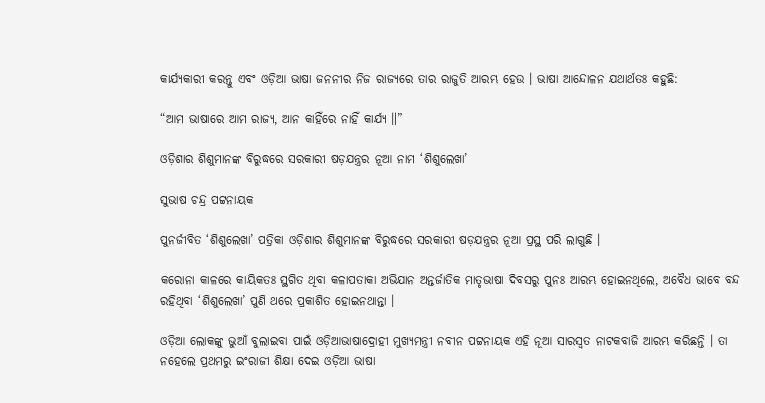କାର୍ଯ୍ୟକାରୀ କରନ୍ତୁ ଏବଂ ଓଡ଼ିଆ ଭାଷା ଜନନୀର ନିଜ ରାଜ୍ୟରେ ତାର ରାଜୁତି ଆରମ୍ଭ ହେଉ । ଭାଷା ଆନ୍ଦୋଳନ ଯଥାର୍ଥତଃ କହୁଛି:

“ଆମ ଭାଷାରେ ଆମ ରାଜ୍ୟ, ଆନ କାହିଁରେ ନାହିଁ କାର୍ଯ୍ୟ ॥”

ଓଡ଼ିଶାର ଶିଶୁମାନଙ୍କ ବିରୁଦ୍ଧରେ ସରକାରୀ ଷଡ଼ଯନ୍ତ୍ରର ନୂଆ ନାମ ‘ଶିଶୁଲେଖା’

ସୁଭାଷ ଚନ୍ଦ୍ର ପଟ୍ଟନାୟକ

ପୁନର୍ଜୀବିତ ‘ଶିଶୁଲେଖା’ ପତ୍ରିକା ଓଡ଼ିଶାର ଶିଶୁମାନଙ୍କ ବିରୁଦ୍ଧରେ ସରକାରୀ ଷଡ଼ଯନ୍ତ୍ରର ନୂଆ ପ୍ରସ୍ଥ ପରି ଲାଗୁଛି ।

କରୋନା କାଳରେ କାୟିକତଃ ସ୍ଥଗିତ ଥିବା କଳାପତାକା ଅଭିଯାନ ଅନ୍ତର୍ଜାତିକ ମାତୃଭାଷା ଦିବସରୁ ପୁନଃ ଆରମ୍ଭ ହୋଇନଥିଲେ, ଅବୈଧ ଭାବେ ବନ୍ଦ ରହିଥିବା ‘ଶିଶୁଲେଖା’ ପୁଣି ଥରେ ପ୍ରକାଶିତ ହୋଇନଥାନ୍ତା ।

ଓଡ଼ିଆ ଲୋକଙ୍କୁ ଭୁଆଁ ବୁଲାଇବା ପାଇଁ ଓଡ଼ିଆଭାଷାଦ୍ରୋହୀ ମୁଖ୍ୟମନ୍ତ୍ରୀ ନବୀନ ପଟ୍ଟନାୟକ ଏହି ନୂଆ ସାରସ୍ଵତ ନାଟକବାଜି ଆରମ୍ଭ କରିଛନ୍ତି । ତା  ନହେଲେ ପ୍ରଥମରୁ ଇଂରାଜୀ ଶିକ୍ଷା ଦେଇ ଓଡ଼ିଆ ଭାଷା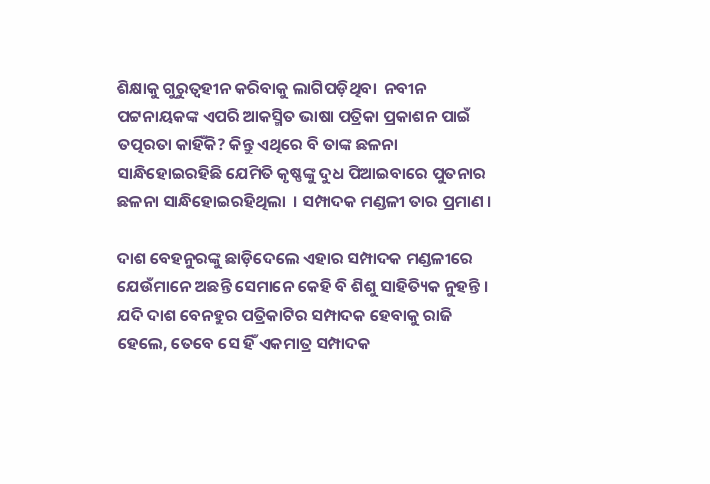ଶିକ୍ଷାକୁ ଗୁରୁତ୍ଵହୀନ କରିବାକୁ ଲାଗିପଡ଼ିଥିବା  ନବୀନ ପଟ୍ଟନାୟକଙ୍କ ଏପରି ଆକସ୍ମିତ ଭାଷା ପତ୍ରିକା ପ୍ରକାଶନ ପାଇଁ ତତ୍ପରତା କାହିଁକି? କିନ୍ତୁ ଏଥିରେ ବି ତାଙ୍କ ଛଳନା ସାନ୍ଧିହୋଇରହିଛି ଯେମିତି କୃଷ୍ଣଙ୍କୁ ଦୁଧ ପିଆଇବାରେ ପୁତନାର ଛଳନା ସାନ୍ଧିହୋଇରହିଥିଲା  । ସମ୍ପାଦକ ମଣ୍ଡଳୀ ତାର ପ୍ରମାଣ ।

ଦାଶ ବେହନୁରଙ୍କୁ ଛାଡ଼ିଦେଲେ ଏହାର ସମ୍ପାଦକ ମଣ୍ଡଳୀରେ ଯେଉଁମାନେ ଅଛନ୍ତି ସେମାନେ କେହି ବି ଶିଶୁ ସାହିତ୍ୟିକ ନୁହନ୍ତି । ଯଦି ଦାଶ ବେନହୁର ପତ୍ରିକାଟିର ସମ୍ପାଦକ ହେବାକୁ ରାଜି ହେଲେ, ତେବେ ସେ ହିଁ ଏକମାତ୍ର ସମ୍ପାଦକ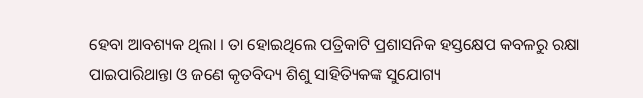ହେବା ଆବଶ୍ୟକ ଥିଲା । ତା ହୋଇଥିଲେ ପତ୍ରିକାଟି ପ୍ରଶାସନିକ ହସ୍ତକ୍ଷେପ କବଳରୁ ରକ୍ଷା ପାଇପାରିଥାନ୍ତା ଓ ଜଣେ କୃତବିଦ୍ୟ ଶିଶୁ ସାହିତ୍ୟିକଙ୍କ ସୁଯୋଗ୍ୟ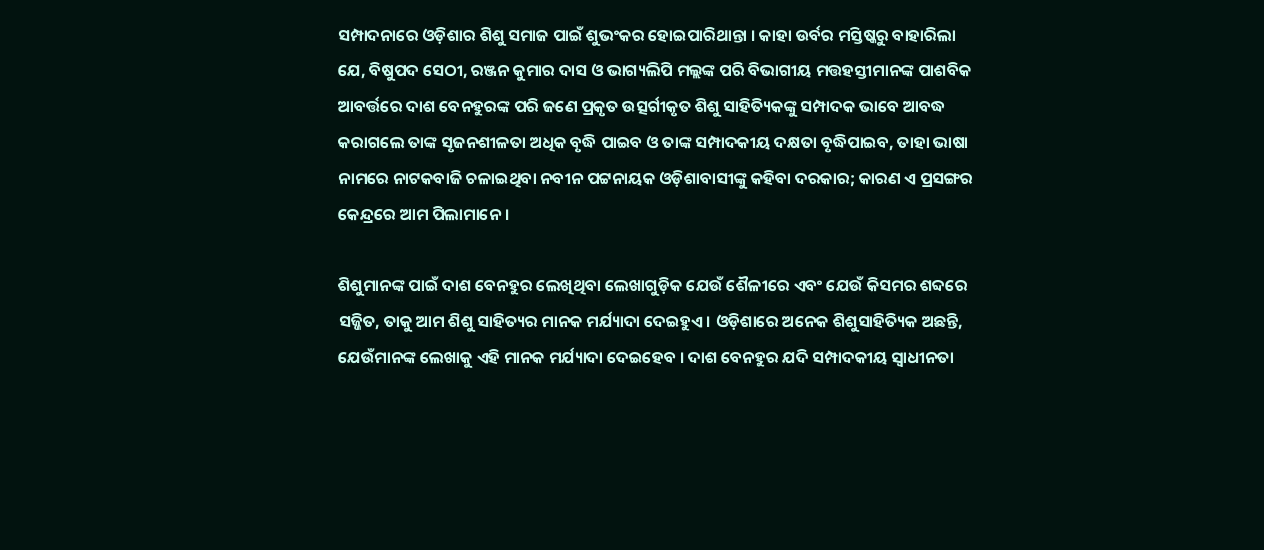ସମ୍ପାଦନାରେ ଓଡ଼ିଶାର ଶିଶୁ ସମାଜ ପାଇଁ ଶୁଭଂକର ହୋଇପାରିଥାନ୍ତା । କାହା ଉର୍ବର ମସ୍ତିଷ୍କରୁ ବାହାରିଲା ଯେ, ବିଷୁପଦ ସେଠୀ, ରଞ୍ଜନ କୁମାର ଦାସ ଓ ଭାଗ୍ୟଲିପି ମଲ୍ଲଙ୍କ ପରି ବିଭାଗୀୟ ମତ୍ତହସ୍ତୀମାନଙ୍କ ପାଶବିକ ଆବର୍ତ୍ତରେ ଦାଶ ବେନହୁରଙ୍କ ପରି ଜଣେ ପ୍ରକୃତ ଉତ୍ସର୍ଗୀକୃତ ଶିଶୁ ସାହିତ୍ୟିକଙ୍କୁ ସମ୍ପାଦକ ଭାବେ ଆବଦ୍ଧ କରାଗଲେ ତାଙ୍କ ସୃଜନଶୀଳତା ଅଧିକ ବୃଦ୍ଧି ପାଇବ ଓ ତାଙ୍କ ସମ୍ପାଦକୀୟ ଦକ୍ଷତା ବୃଦ୍ଧିପାଇବ, ତାହା ଭାଷା ନାମରେ ନାଟକବାଜି ଚଳାଇଥିବା ନବୀନ ପଟ୍ଟନାୟକ ଓଡ଼ିଶାବାସୀଙ୍କୁ କହିବା ଦରକାର; କାରଣ ଏ ପ୍ରସଙ୍ଗର କେନ୍ଦ୍ରରେ ଆମ ପିଲାମାନେ ।

ଶିଶୁମାନଙ୍କ ପାଇଁ ଦାଶ ବେନହୁର ଲେଖିଥିବା ଲେଖାଗୁଡ଼ିକ ଯେଉଁ ଶୈଳୀରେ ଏବଂ ଯେଉଁ କିସମର ଶବ୍ଦରେ ସଜ୍ଜିତ, ତାକୁ ଆମ ଶିଶୁ ସାହିତ୍ୟର ମାନକ ମର୍ଯ୍ୟାଦା ଦେଇହୁଏ । ଓଡ଼ିଶାରେ ଅନେକ ଶିଶୁସାହିତ୍ୟିକ ଅଛନ୍ତି, ଯେଉଁମାନଙ୍କ ଲେଖାକୁ ଏହି ମାନକ ମର୍ଯ୍ୟାଦା ଦେଇହେବ । ଦାଶ ବେନହୁର ଯଦି ସମ୍ପାଦକୀୟ ସ୍ଵାଧୀନତା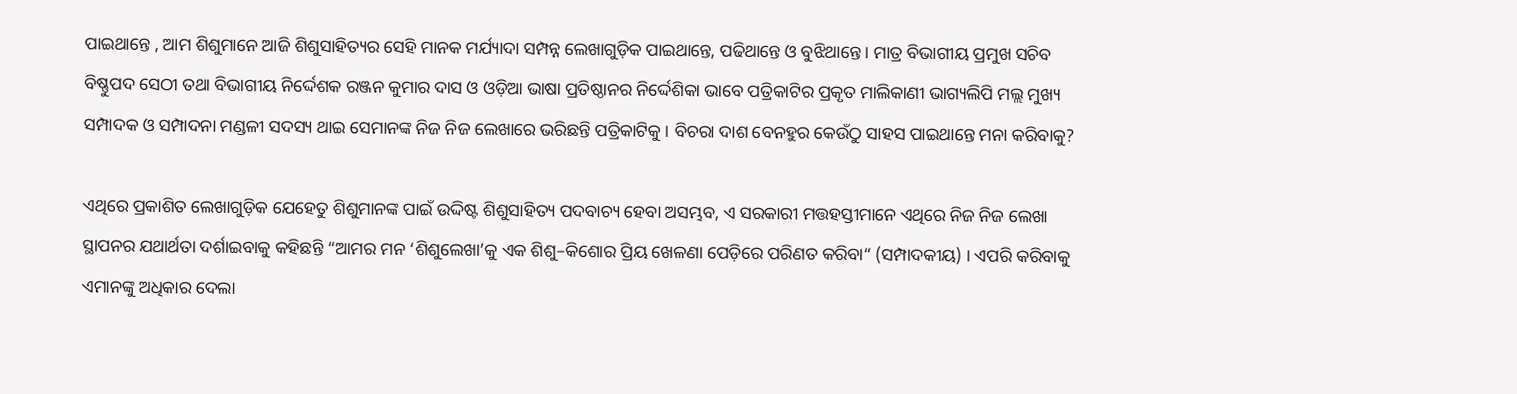ପାଇଥାନ୍ତେ , ଆମ ଶିଶୁମାନେ ଆଜି ଶିଶୁସାହିତ୍ୟର ସେହି ମାନକ ମର୍ଯ୍ୟାଦା ସମ୍ପନ୍ନ ଲେଖାଗୁଡ଼ିକ ପାଇଥାନ୍ତେ, ପଢିଥାନ୍ତେ ଓ ବୁଝିଥାନ୍ତେ । ମାତ୍ର ବିଭାଗୀୟ ପ୍ରମୁଖ ସଚିବ ବିଷ୍ଣୁପଦ ସେଠୀ ତଥା ବିଭାଗୀୟ ନିର୍ଦ୍ଦେଶକ ରଞ୍ଜନ କୁମାର ଦାସ ଓ ଓଡ଼ିଆ ଭାଷା ପ୍ରତିଷ୍ଠାନର ନିର୍ଦ୍ଦେଶିକା ଭାବେ ପତ୍ରିକାଟିର ପ୍ରକୃତ ମାଲିକାଣୀ ଭାଗ୍ୟଲିପି ମଲ୍ଲ ମୁଖ୍ୟ ସମ୍ପାଦକ ଓ ସମ୍ପାଦନା ମଣ୍ଡଳୀ ସଦସ୍ୟ ଥାଇ ସେମାନଙ୍କ ନିଜ ନିଜ ଲେଖାରେ ଭରିଛନ୍ତି ପତ୍ରିକାଟିକୁ । ବିଚରା ଦାଶ ବେନହୁର କେଉଁଠୁ ସାହସ ପାଇଥାନ୍ତେ ମନା କରିବାକୁ?

ଏଥିରେ ପ୍ରକାଶିତ ଲେଖାଗୁଡ଼ିକ ଯେହେତୁ ଶିଶୁମାନଙ୍କ ପାଇଁ ଉଦ୍ଦିଷ୍ଟ ଶିଶୁସାହିତ୍ୟ ପଦବାଚ୍ୟ ହେବା ଅସମ୍ଭବ, ଏ ସରକାରୀ ମତ୍ତହସ୍ତୀମାନେ ଏଥିରେ ନିଜ ନିଜ ଲେଖା ସ୍ଥାପନର ଯଥାର୍ଥତା ଦର୍ଶାଇବାକୁ କହିଛନ୍ତି “ଆମର ମନ ‘ଶିଶୁଲେଖା’କୁ ଏକ ଶିଶୁ–କିଶୋର ପ୍ରିୟ ଖେଳଣା ପେଡ଼ିରେ ପରିଣତ କରିବା“ (ସମ୍ପାଦକୀୟ) । ଏପରି କରିବାକୁ ଏମାନଙ୍କୁ ଅଧିକାର ଦେଲା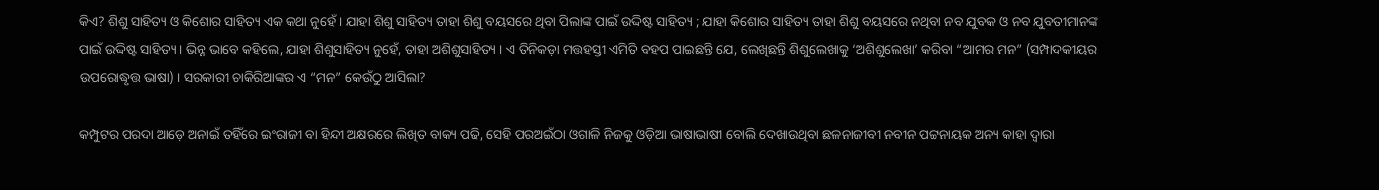କିଏ? ଶିଶୁ ସାହିତ୍ୟ ଓ କିଶୋର ସାହିତ୍ୟ ଏକ କଥା ନୁହେଁ । ଯାହା ଶିଶୁ ସାହିତ୍ୟ ତାହା ଶିଶୁ ବୟସରେ ଥିବା ପିଲାଙ୍କ ପାଇଁ ଉଦ୍ଦିଷ୍ଟ ସାହିତ୍ୟ ; ଯାହା କିଶୋର ସାହିତ୍ୟ ତାହା ଶିଶୁ ବୟସରେ ନଥିବା ନବ ଯୁବକ ଓ ନବ ଯୁବତୀମାନଙ୍କ ପାଇଁ ଉଦ୍ଦିଷ୍ଟ ସାହିତ୍ୟ । ଭିନ୍ନ ଭାବେ କହିଲେ, ଯାହା ଶିଶୁସାହିତ୍ୟ ନୁହେଁ, ତାହା ଅଶିଶୁସାହିତ୍ୟ । ଏ ତିନିକଡ଼ା ମତ୍ତହସ୍ତୀ ଏମିତି ବହପ ପାଇଛନ୍ତି ଯେ, ଲେଖିଛନ୍ତି ଶିଶୁଲେଖାକୁ ‘ଅଶିଶୁଲେଖା’ କରିବା “ଆମର ମନ” (ସମ୍ପାଦକୀୟର ଉପରୋଦ୍ଧୃତ୍ତ ଭାଷା) । ସରକାରୀ ଚାକିରିଆଙ୍କର ଏ “ମନ” କେଉଁଠୁ ଆସିଲା?

କମ୍ପୁଟର ପରଦା ଆଡ଼େ ଅନାଇଁ ତହିଁରେ ଇଂରାଜୀ ବା ହିନ୍ଦୀ ଅକ୍ଷରରେ ଲିଖିତ ବାକ୍ୟ ପଢି, ସେହି ପରଅଇଁଠା ଓଗାଳି ନିଜକୁ ଓଡ଼ିଆ ଭାଷାଭାଷୀ ବୋଲି ଦେଖାଉଥିବା ଛଳନାଜୀବୀ ନବୀନ ପଟ୍ଟନାୟକ ଅନ୍ୟ କାହା ଦ୍ଵାରା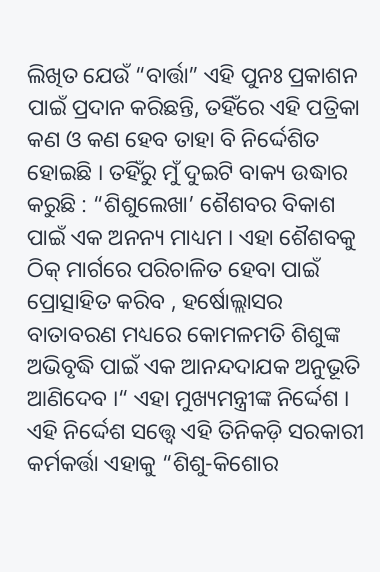ଲିଖିତ ଯେଉଁ “ବାର୍ତ୍ତା” ଏହି ପୁନଃ ପ୍ରକାଶନ ପାଇଁ ପ୍ରଦାନ କରିଛନ୍ତି, ତହିଁରେ ଏହି ପତ୍ରିକା କଣ ଓ କଣ ହେବ ତାହା ବି ନିର୍ଦ୍ଦେଶିତ ହୋଇଛି । ତହିଁରୁ ମୁଁ ଦୁଇଟି ବାକ୍ୟ ଉଦ୍ଧାର କରୁଛି : “ଶିଶୁଲେଖା’ ଶୈଶବର ବିକାଶ ପାଇଁ ଏକ ଅନନ୍ୟ ମାଧ୍ୟମ । ଏହା ଶୈଶବକୁ ଠିକ୍ ମାର୍ଗରେ ପରିଚାଳିତ ହେବା ପାଇଁ ପ୍ରୋତ୍ସାହିତ କରିବ , ହର୍ଷୋଲ୍ଲାସର ବାତାବରଣ ମଧ୍ୟରେ କୋମଳମତି ଶିଶୁଙ୍କ ଅଭିବୃଦ୍ଧି ପାଇଁ ଏକ ଆନନ୍ଦଦାଯକ ଅନୁଭୂତି ଆଣିଦେବ ।“ ଏହା ମୁଖ୍ୟମନ୍ତ୍ରୀଙ୍କ ନିର୍ଦ୍ଦେଶ । ଏହି ନିର୍ଦ୍ଦେଶ ସତ୍ତ୍ୱେ ଏହି ତିନିକଡ଼ି ସରକାରୀ କର୍ମକର୍ତ୍ତା ଏହାକୁ “ଶିଶୁ-କିଶୋର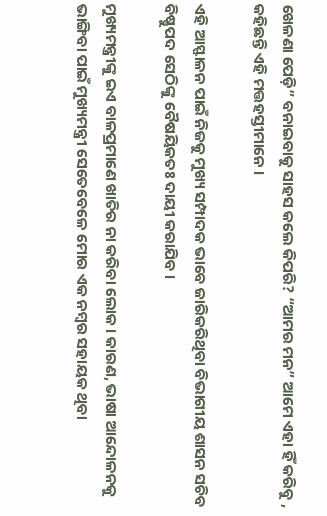ଖେଳଣା ପେଡ଼ି” ବନାଇବାକୁ ସାହସ କଲେ କିପରି? “ଆମର ମନ” ଆମେ ଏହା ହିଁ କରିବୁ , କହିଛନ୍ତି ଏହି ମତ୍ତହସ୍ତୀମାନେ ।

ଏହି ଆସ୍ଫାଳନ ପାଇଁ ନିଜକୁ ମୁଖ୍ୟ ସମ୍ପାଦକ ଭାବେ ଜାରିକରିଥିବା ବିଭାଗୀୟ ଶାସନ ସଚିବ ବିଷ୍ଣୁପଦ ସେଠିଙ୍କୁ ବୈଷୟିକତଃ ଦାୟୀ କରାଯିବ ।

ମୁଖ୍ୟମନ୍ତ୍ରୀଙ୍କୁ ଇଏ ବାଳପ୍ରମାଣେ ଖାତିର ନା କରିବା ଲୋକ । କାରଣ, ଭାଷା ଆନ୍ଦୋଳନକୁ ଭାଙ୍ଗିବା ପାଇଁ ମୁଖ୍ୟମନ୍ତ୍ରୀ ସେତେବେଳେ ମୋର ଏକ ନମ୍ବର ସହାୟକ ଥିବା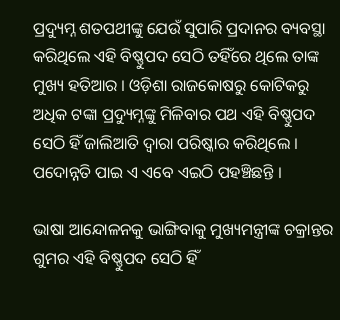ପ୍ରଦ୍ୟୁମ୍ନ ଶତପଥୀଙ୍କୁ ଯେଉଁ ସୁପାରି ପ୍ରଦାନର ବ୍ୟବସ୍ଥା କରିଥିଲେ ଏହି ବିଷ୍ଣୁପଦ ସେଠି ତହିଁରେ ଥିଲେ ତାଙ୍କ ମୁଖ୍ୟ ହତିଆର । ଓଡ଼ିଶା ରାଜକୋଷରୁ କୋଟିକରୁ ଅଧିକ ଟଙ୍କା ପ୍ରଦ୍ୟୁମ୍ନଙ୍କୁ ମିଳିବାର ପଥ ଏହି ବିଷ୍ଣୁପଦ ସେଠି ହିଁ ଜାଲିଆତି ଦ୍ଵାରା ପରିଷ୍କାର କରିଥିଲେ । ପଦୋନ୍ନତି ପାଇ ଏ ଏବେ ଏଇଠି ପହଞ୍ଚିଛନ୍ତି ।

ଭାଷା ଆନ୍ଦୋଳନକୁ ଭାଙ୍ଗିବାକୁ ମୁଖ୍ୟମନ୍ତ୍ରୀଙ୍କ ଚକ୍ରାନ୍ତର ଗୁମର ଏହି ବିଷ୍ଣୁପଦ ସେଠି ହିଁ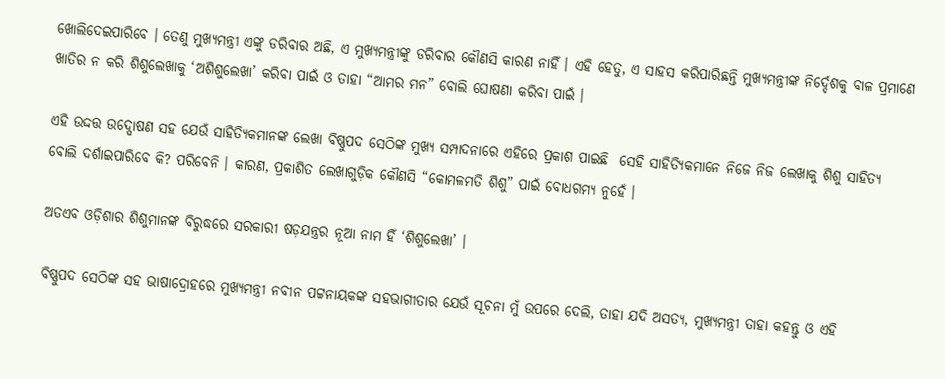ଖୋଲିଦେଇପାରିବେ । ତେଣୁ ମୁଖ୍ୟମନ୍ତ୍ରୀ ଏଙ୍କୁ ଡରିବାର ଅଛି, ଏ ମୁଖ୍ୟମନ୍ତ୍ରୀଙ୍କୁ ଡରିବାର କୌଣସି କାରଣ ନାହିଁ । ଏହି ହେତୁ, ଏ ସାହସ କରିପାରିଛନ୍ତି ମୁଖ୍ୟମନ୍ତ୍ରୀଙ୍କ ନିର୍ଦ୍ଦେଶକୁ ବାଳ ପ୍ରମାଣେ ଖାତିର ନ କରି ଶିଶୁଲେଖାକୁ ‘ଅଶିଶୁଲେଖା’ କରିବା ପାଇଁ ଓ ତାହା “ଆମର ମନ” ବୋଲି ଘୋଷଣା କରିବା ପାଇଁ ।

ଏହି ଉଦ୍ଦତ୍ତ ଉଦ୍ଘୋଷଣ ସହ ଯେଉଁ ସାହିତ୍ୟିକମାନଙ୍କ ଲେଖା ବିଷ୍ଣୁପଦ ସେଠିଙ୍କ ମୁଖ୍ୟ ସମ୍ପାଦନାରେ ଏହିରେ ପ୍ରକାଶ ପାଇଛି  ସେହି ସାହିତ୍ୟିକମାନେ ନିଜେ ନିଜ ଲେଖାକୁ ଶିଶୁ ସାହିତ୍ୟ ବୋଲି ଦର୍ଶାଇପାରିବେ କି? ପରିବେନି । କାରଣ, ପ୍ରକାଶିତ ଲେଖାଗୁଡ଼ିକ କୌଣସି “କୋମଳମତି ଶିଶୁ” ପାଇଁ ବୋଧଗମ୍ୟ ନୁହେଁ ।

ଅତଏବ ଓଡ଼ିଶାର ଶିଶୁମାନଙ୍କ ବିରୁଦ୍ଧରେ ସରକାରୀ ଷଡ଼ଯନ୍ତ୍ରର ନୂଆ ନାମ ହିଁ ‘ଶିଶୁଲେଖା’ ।

ବିଷ୍ଣୁପଦ ସେଠିଙ୍କ ସହ ଭାଷାଦ୍ରୋହରେ ମୁଖ୍ୟମନ୍ତ୍ରୀ ନବୀନ ପଟ୍ଟନାୟକଙ୍କ ସହଭାଗୀତାର ଯେଉଁ ସୂଚନା ମୁଁ ଉପରେ ଦେଲି, ତାହା ଯଦି ଅସତ୍ୟ, ମୁଖ୍ୟମନ୍ତ୍ରୀ ତାହା କହନ୍ତୁ ଓ ଏହି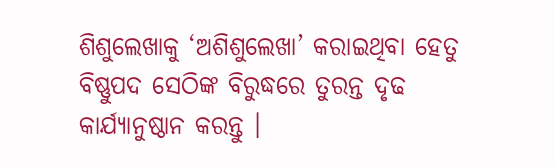ଶିଶୁଲେଖାକୁ ‘ଅଶିଶୁଲେଖା’ କରାଇଥିବା ହେତୁ ବିଷ୍ଣୁପଦ ସେଠିଙ୍କ ବିରୁଦ୍ଧରେ ତୁରନ୍ତ ଦୃଢ କାର୍ଯ୍ୟାନୁଷ୍ଠାନ କରନ୍ତୁ ।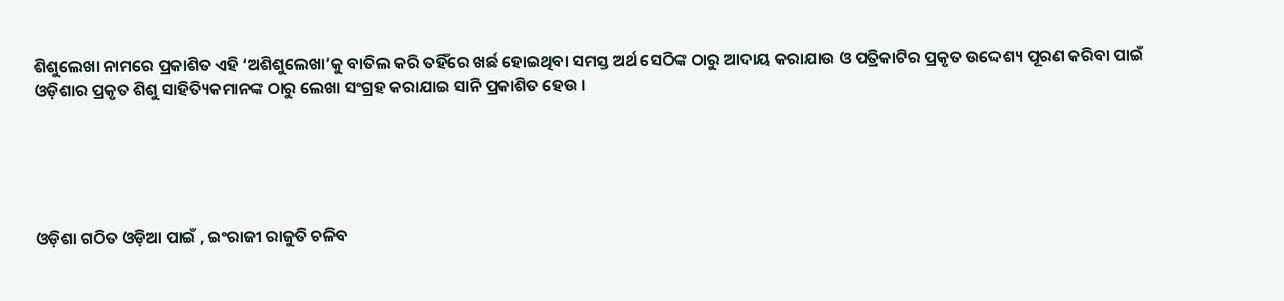ଶିଶୁଲେଖା ନାମରେ ପ୍ରକାଶିତ ଏହି ‘ଅଶିଶୁଲେଖା’କୁ ବାତିଲ କରି ତହିଁରେ ଖର୍ଛ ହୋଇଥିବା ସମସ୍ତ ଅର୍ଥ ସେଠିଙ୍କ ଠାରୁ ଆଦାୟ କରାଯାଉ ଓ ପତ୍ରିକାଟିର ପ୍ରକୃତ ଉଦ୍ଦେଶ୍ୟ ପୂରଣ କରିବା ପାଇଁ ଓଡ଼ିଶାର ପ୍ରକୃତ ଶିଶୁ ସାହିତ୍ୟିକମାନଙ୍କ ଠାରୁ ଲେଖା ସଂଗ୍ରହ କରାଯାଇ ସାନି ପ୍ରକାଶିତ ହେଉ ।





ଓଡ଼ିଶା ଗଠିତ ଓଡ଼ିଆ ପାଇଁ , ଇଂରାଜୀ ରାଜୁତି ଚଳିବ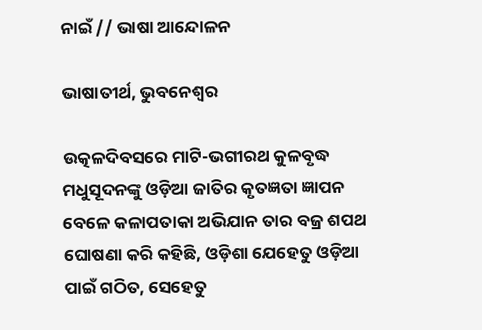ନାଇଁ // ଭାଷା ଆନ୍ଦୋଳନ

ଭାଷାତୀର୍ଥ, ଭୁବନେଶ୍ବର

ଉତ୍କଳଦିବସରେ ମାଟି-ଭଗୀରଥ କୁଳବୃଦ୍ଧ ମଧୁସୂଦନଙ୍କୁ ଓଡ଼ିଆ ଜାତିର କୃତଜ୍ଞତା ଜ୍ଞାପନ ବେଳେ କଳାପତାକା ଅଭିଯାନ ତାର ବଜ୍ର ଶପଥ ଘୋଷଣା କରି କହିଛି, ଓଡ଼ିଶା ଯେହେତୁ ଓଡ଼ିଆ ପାଇଁ ଗଠିତ, ସେହେତୁ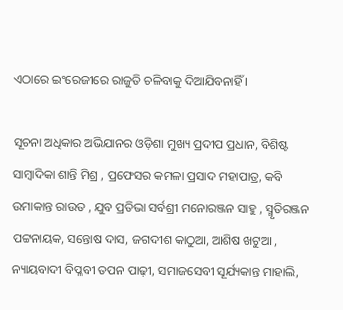ଏଠାରେ ଇଂରେଜୀରେ ରାଜୁତି ଚଳିବାକୁ ଦିଆଯିବନାହିଁ ।

ସୂଚନା ଅଧିକାର ଅଭିଯାନର ଓଡ଼ିଶା ମୁଖ୍ୟ ପ୍ରଦୀପ ପ୍ରଧାନ, ବିଶିଷ୍ଟ ସାମ୍ବାଦିକା ଶାନ୍ତି ମିଶ୍ର , ପ୍ରଫେସର କମଳା ପ୍ରସାଦ ମହାପାତ୍ର, କବି ଉମାକାନ୍ତ ରାଉତ , ଯୁବ ପ୍ରତିଭା ସର୍ବଶ୍ରୀ ମନୋରଞ୍ଜନ ସାହୁ , ସ୍ମୃତିରଞ୍ଜନ ପଟ୍ଟନାୟକ, ସନ୍ତୋଷ ଦାସ, ଜଗଦୀଶ କାଠୁଆ, ଆଶିଷ ଖଟୁଆ , ନ୍ୟାୟବାଦୀ ବିପ୍ଳବୀ ତପନ ପାଢ଼ୀ, ସମାଜସେବୀ ସୂର୍ଯ୍ୟକାନ୍ତ ମାହାଲି,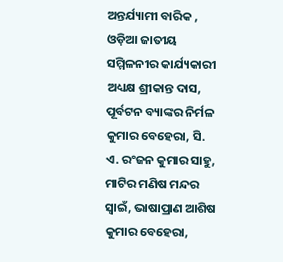ଅନ୍ତର୍ଯ୍ୟାମୀ ବାରିକ , ଓଡ଼ିଆ ଜାତୀୟ ସମ୍ମିଳନୀର କାର୍ଯ୍ୟକାରୀ ଅଧ୍ୟକ୍ଷ ଶ୍ରୀକାନ୍ତ ଦାସ, ପୂର୍ବଟନ ବ୍ୟାଙ୍କର ନିର୍ମଳ କୁମାର ବେହେରା, ସି. ଏ. ରଂଜନ କୁମାର ସାହୁ, ମାଟିର ମଣିଷ ମନ୍ଦର ସ୍ୱାଇଁ, ଭାଷାପ୍ରାଣ ଆଶିଷ କୁମାର ବେହେରା,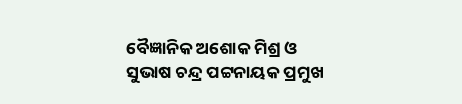ବୈଜ୍ଞାନିକ ଅଶୋକ ମିଶ୍ର ଓ ସୁଭାଷ ଚନ୍ଦ୍ର ପଟ୍ଟନାୟକ ପ୍ରମୁଖ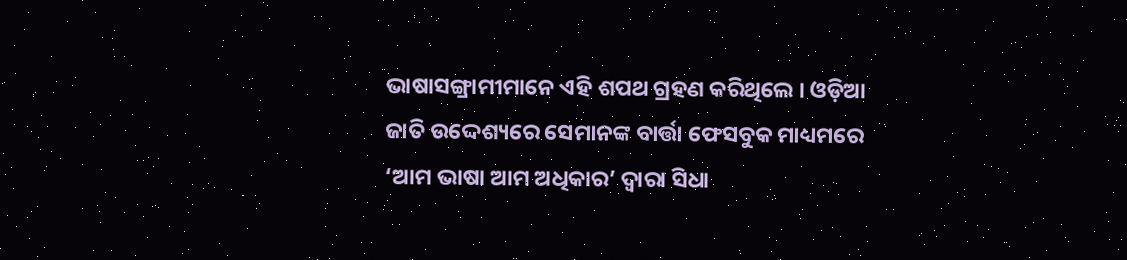ଭାଷାସଙ୍ଗ୍ରାମୀମାନେ ଏହି ଶପଥ ଗ୍ରହଣ କରିଥିଲେ । ଓଡ଼ିଆ ଜାତି ଉଦ୍ଦେଶ୍ୟରେ ସେମାନଙ୍କ ବାର୍ତ୍ତା ଫେସବୁକ ମାଧ୍ୟମରେ ‘ଆମ ଭାଷା ଆମ ଅଧିକାର’ ଦ୍ଵାରା ସିଧା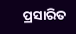ପ୍ରସାରିତ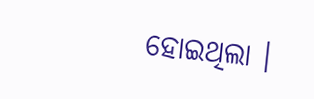ହୋଇଥିଲା ।